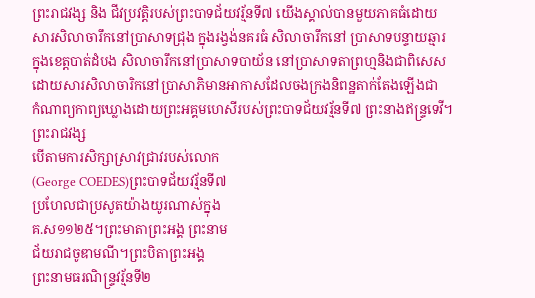ព្រះរាជវង្ស និង ជីវប្រវត្តិរបស់ព្រះបាទជ័យវរ្ម័នទី៧ យើងស្គាល់បានមួយភាគធំដោយ
សារសិលាចារឹកនៅប្រាសាទជ្រុង ក្នុងរង្វង់នគរធំ សិលាចារឹកនៅ ប្រាសាទបន្ទាយឆ្មារ
ក្នុងខេត្តបាត់ដំបង សិលាចារឹកនៅប្រាសាទបាយ័ន នៅបា្រសាទតាព្រហ្មនិងជាពិសេស
ដោយសារសិលាចារិកនៅប្រាសាភិមានអាកាសដែលចងក្រងនិពន្ឋតាក់តែងឡើងជា
កំណាព្យកាព្យឃ្លោងដោយព្រះអគ្គមហេសីរបស់ព្រះបាទជ័យវរ្ម័នទី៧ ព្រះនាងឥន្រ្ទទេវី។
ព្រះរាជវង្ស
បើតាមការសិក្សាស្រាវជា្រវរបស់លោក
(George COEDES)ព្រះបាទជ័យវរ្ម័នទី៧
ប្រហែលជាប្រសូតយ៉ាងយូរណាស់ក្នុង
គ.ស១១២៥។ព្រះមាតាព្រះអង្គ ព្រះនាម
ជ័យរាជចូឌាមណី។ព្រះបិតាព្រះអង្គ
ព្រះនាមធរណិន្រ្ទវរ្ម័នទី២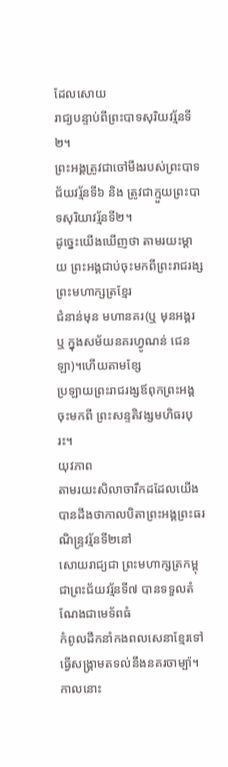ដែលសោយ
រាជ្យបន្ទាប់ពីព្រះបាទសុរិយវរ្ម័នទី២។
ព្រះអង្គត្រូវជាចៅមីងរបស់ព្រះបាទជ័យវរ្ម័នទី៦ និង ត្រូវជាក្មួយព្រះបាទសុរិយាវរ្ម័នទី២។
ដូច្នេះយើងឃើញថា តាមរយះម្តាយ ព្រះអង្គជាប់ចុះមកពីព្រះរាជរង្ស ព្រះមហាក្សត្រខ្មែរ
ជំនាន់មុន មហានគរ(ឬ មុនអង្គរ ឬ ក្នុងសម័យនគរហ្វូណន់ ជេនឡា)។ហើយតាមខ្សែ
ប្រឡាយព្រះរាជរង្សឪពុកព្រះអង្គចុះមកពី ព្រះសន្ទតិវង្សមហិធរបុរះ។
យុវភាព
តាមរយះសិលាចារឹកដដែលយើងបានដឹងថាកាលបិតាព្រះអង្គព្រះធរណិន្រ្ទវរ្ម័នទី២នៅ
សោយរាជ្យជា ព្រះមហាក្សត្រកម្ពុជាព្រះជ័យវរ្ម័នទី៧ បានទទួលតំណែងជាមេទ័ពធំ
កំពូលដឹកនាំកងពលសេនាខ្មែរទៅធ្វើសង្គ្រាមតទល់នឹងនគរចាម្ប៉ា។កាលនោះ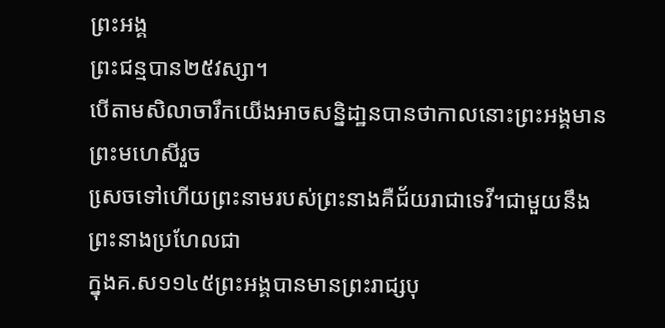ព្រះអង្គ
ព្រះជន្មបាន២៥វស្សា។
បើតាមសិលាចារឹកយើងអាចសន្និដា្ឋនបានថាកាលនោះព្រះអង្គមានព្រះមហេសីរួច
សេ្រចទៅហើយព្រះនាមរបស់ព្រះនាងគឺជ័យរាជាទេវី។ជាមួយនឹងព្រះនាងប្រហែលជា
ក្នុងគ.ស១១៤៥ព្រះអង្គបានមានព្រះរាជ្សបុ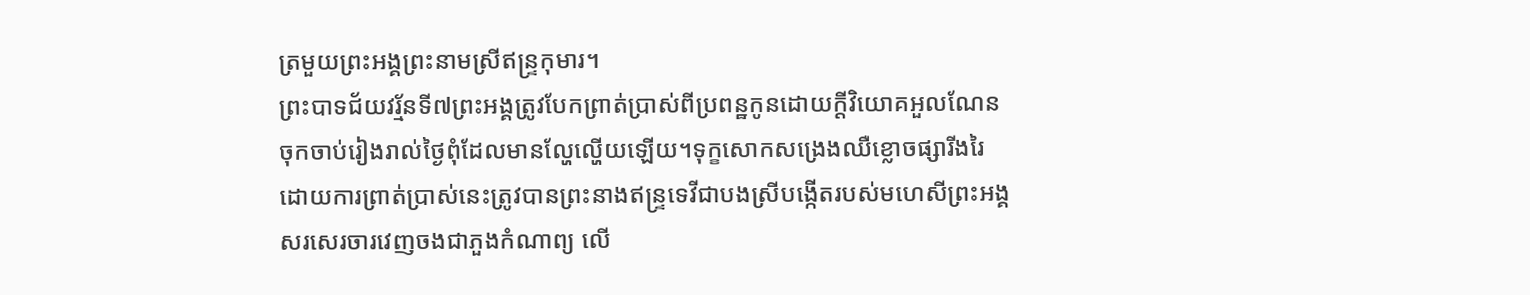ត្រមួយព្រះអង្គព្រះនាមស្រីឥន្រ្ទកុមារ។
ព្រះបាទជ័យវរ្ម័នទី៧ព្រះអង្គត្រូវបែកព្រាត់បា្រស់ពីប្រពន្ឋកូនដោយក្តីវិយោគអួលណែន
ចុកចាប់រៀងរាល់ថ្ងៃពុំដែលមានល្ហែល្ហើយឡើយ។ទុក្ខសោកសង្រេងឈឺខ្លោចផ្សារីងរៃ
ដោយការព្រាត់ប្រាស់នេះត្រូវបានព្រះនាងឥន្ទ្រទេវីជាបងស្រីបង្កើតរបស់មហេសីព្រះអង្គ
សរសេរចារវេញចងជាភួងកំណាព្យ លើ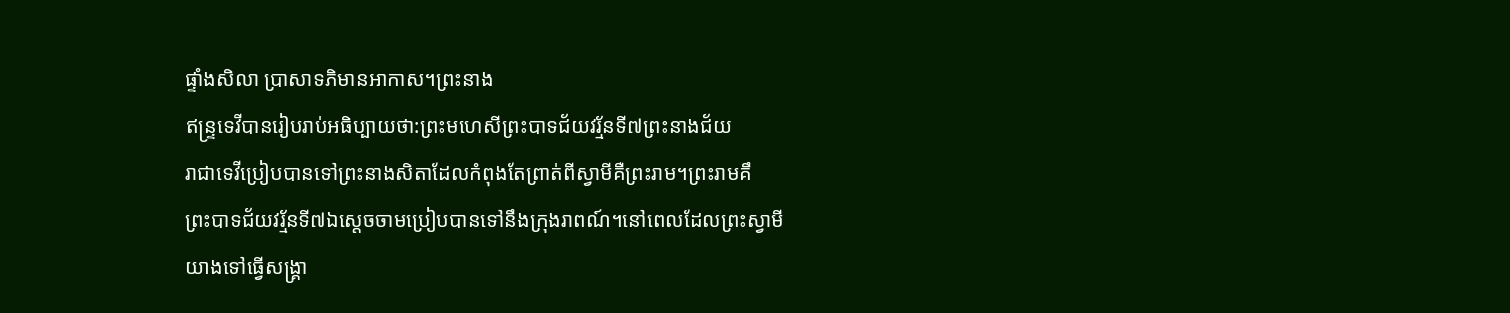ផ្ទាំងសិលា ប្រាសាទភិមានអាកាស។ព្រះនាង
ឥន្រ្ទទេវីបានរៀបរាប់អធិប្បាយថា:ព្រះមហេសីព្រះបាទជ័យវរ្ម័នទី៧ព្រះនាងជ័យ
រាជាទេវីប្រៀបបានទៅព្រះនាងសិតាដែលកំពុងតែព្រាត់ពីស្វាមីគឺព្រះរាម។ព្រះរាមគឹ
ព្រះបាទជ័យវរ្ម័នទី៧ឯស្តេចចាមប្រៀបបានទៅនឹងក្រុងរាពណ៍។នៅពេលដែលព្រះស្វាមី
យាងទៅធ្វើសង្រ្គា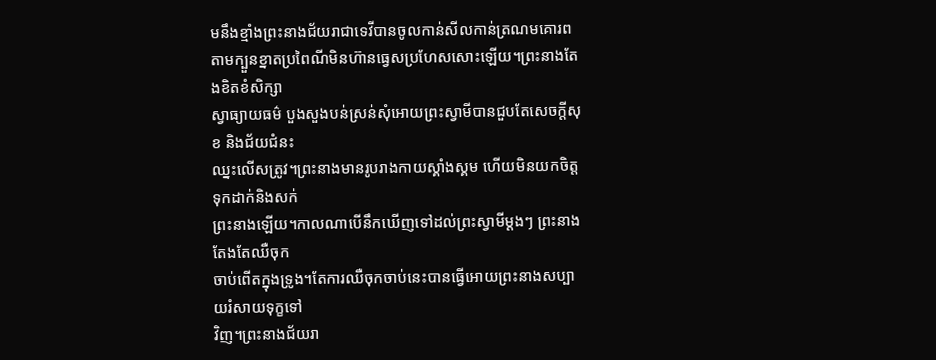មនឹងខ្មាំងព្រះនាងជ័យរាជាទេវីបានចូលកាន់សីលកាន់ត្រណមគោរព
តាមក្បួនខ្នាតប្រពៃណីមិនហ៊ានធ្វេសប្រហែសសោះឡើយ។ព្រះនាងតែងខិតខំសិក្សា
ស្វាធ្យាយធម៌ បួងសួងបន់ស្រន់សុំអោយព្រះស្វាមីបានជួបតែសេចក្តីសុខ និងជ័យជំនះ
ឈ្នះលើសត្រូវ។ព្រះនាងមានរូបរាងកាយស្គាំងស្គម ហើយមិនយកចិត្តទុកដាក់និងសក់
ព្រះនាងឡើយ។កាលណាបើនឹកឃើញទៅដល់ព្រះស្វាមីម្តងៗ ព្រះនាងតែងតែឈឺចុក
ចាប់ពើតក្នុងទ្រូង។តែការឈឺចុកចាប់នេះបានធ្វើអោយព្រះនាងសប្បាយរំសាយទុក្ខទៅ
វិញ។ព្រះនាងជ័យរា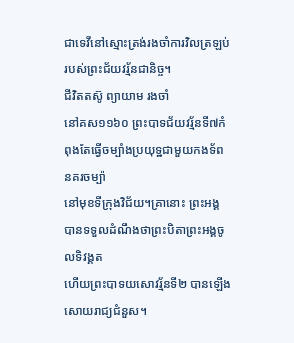ជាទេវីនៅស្មោះត្រង់រងចាំការវិលត្រឡប់របស់ព្រះជ័យវរ្ម័នជានិច្ច។
ជីវិតតស៊ូ ព្យាយាម រងចាំ
នៅគស១១៦០ ព្រះបាទជ័យវរ្ម័នទី៧កំពុងតែធ្វើចម្បាំងប្រយុទ្ឋជាមួយកងទ័ពនគរចម្ប៉ា
នៅមុខទីក្រុងវិជ័យ។គា្រនោះ ព្រះអង្គបានទទួលដំណឹងថាព្រះបិតាព្រះអង្គចូលទិវង្គត
ហើយព្រះបាទយសោវរ្ម័នទី២ បានឡើងសោយរាជ្យជំនួស។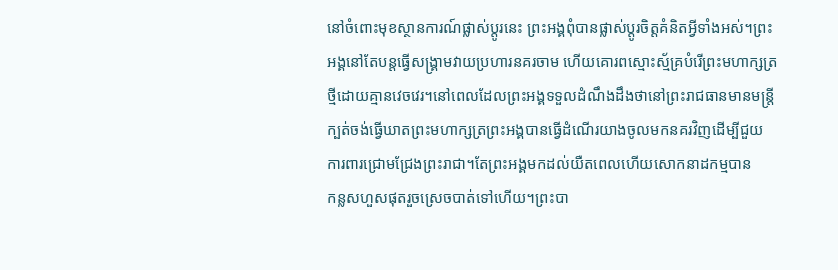នៅចំពោះមុខស្ថានការណ៍ផ្លាស់ប្តូរនេះ ព្រះអង្គពុំបានផ្លាស់ប្តូរចិត្តគំនិតអ្វីទាំងអស់។ព្រះ
អង្គនៅតែបន្តធ្វើសង្រ្គាមវាយប្រហារនគរចាម ហើយគោរពស្មោះស្ម័គ្របំរើព្រះមហាក្សត្រ
ថ្មីដោយគ្មានវេចវេរ។នៅពេលដែលព្រះអង្គទទួលដំណឹងដឹងថានៅព្រះរាជធានមានមន្រ្តី
ក្បត់ចង់ធ្វើឃាតព្រះមហាក្សត្រព្រះអង្គបានធ្វើដំណើរយាងចូលមកនគរវិញដើម្បីជួយ
ការពារជ្រោមជ្រែងព្រះរាជា។តែព្រះអង្គមកដល់យឺតពេលហើយសោកនាដកម្មបាន
កន្លសហួសផុតរួចស្រេចបាត់ទៅហើយ។ព្រះបា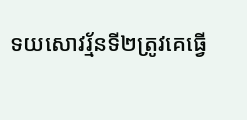ទយសោវរ្ម័នទី២ត្រូវគេធ្វើ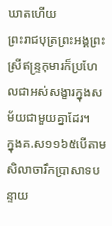ឃាតហើយ
ព្រះរាជបុត្រព្រះអង្គព្រះស្រីឥន្រ្ទកុមារក៏ប្រហែលជាអស់សង្ខារក្នុងសម័យជាមួយគ្នាដែរ។
ក្នុងគ.ស១១៦៥បើតាមសិលាចារឹកប្រាសាទបន្ទាយ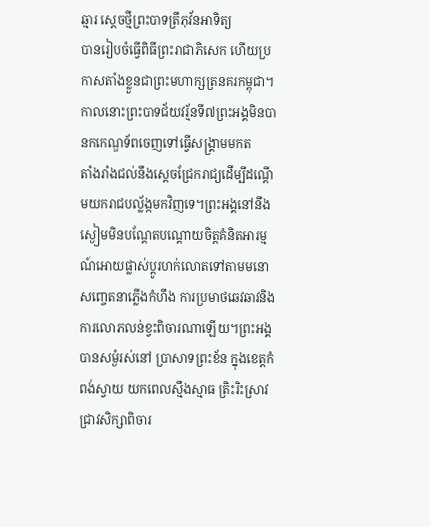ឆ្មារ ស្តេចថ្មីព្រះបាទត្រឹភុវ័នអាទិត្យ
បានរៀបចំធ្វើពិធីព្រះរាជាភិសេក ហើយប្រកាសតាំងខ្លួនជាព្រះមហាក្សត្រនគរកម្ពុជា។
កាលនោះព្រះបាទជ័យវរ្ម័នទី៧ព្រះអង្គមិនបានកកេណ្ឌទ័ពចេញទៅធ្វើសង្គ្រាមមកត
តាំងរាំងជល់នឹងសេ្តចជ្រែករាជ្យដើម្បីដណ្តើមយករាជបល្ល័ង្កមកវិញទេ។ព្រះអង្គនៅនឹង
ស្ងៀមមិនបណ្តែតបណ្តោយចិត្តគំនិតអារម្មណ៍អោយផ្លាស់ប្តូរហក់លោតទៅតាមមនោ
សញ្ចេតនាភ្លើងកំហឹង ការប្រមាថឆេវឆាវនិងការលោភលន់ខ្វះពិចារណាឡើយ។ព្រះអង្គ
បានសម្ងំរស់នៅ ប្រាសាទព្រះខ័ន ក្នុងខេត្តកំពង់ស្វាយ យកពេលស្មឹងស្មាធ ត្រិះរិះស្រាវ
ជា្រវសិក្សាពិចារ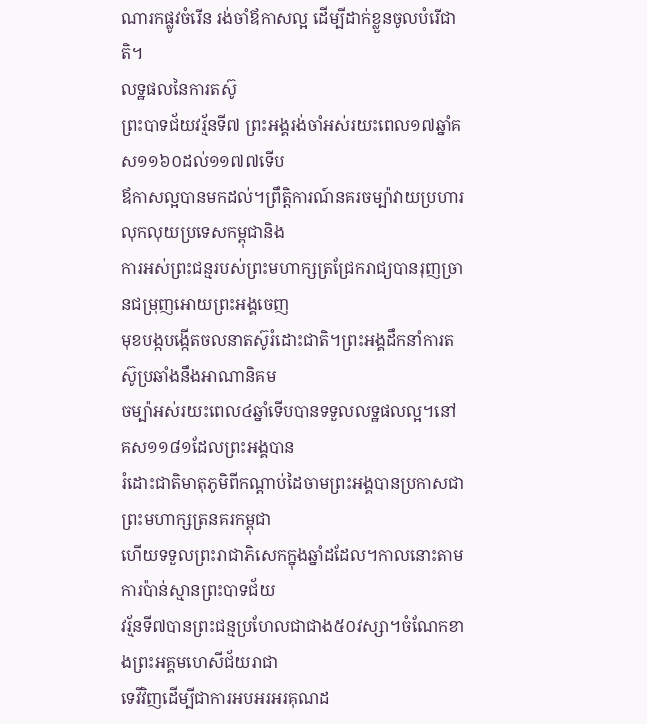ណារកផ្លូវចំរើន រង់ចាំឪកាសល្អ ដើម្បីដាក់ខ្លួនចូលបំរើជាតិ។
លទ្ឋផលនៃការតស៊ូ
ព្រះបាទជ័យវរ្ម័នទី៧ ព្រះអង្គរង់ចាំអស់រយះពេល១៧ឆ្នាំគ ស១១៦០ដល់១១៧៧ទើប
ឪកាសល្អបានមកដល់។ព្រឹត្តិការណ៍នគរចម្ប៉ាវាយប្រហារលុកលុយប្រទេសកម្ពុជានិង
ការអស់ព្រះជន្មរបស់ព្រះមហាក្សត្រជ្រែករាជ្យបានរុញច្រានជម្រុញអោយព្រះអង្គចេញ
មុខបង្កបង្កើតចលនាតស៊ូរំដោះជាតិ។ព្រះអង្គដឹកនាំការតស៊ូប្រឆាំងនឹងអាណានិគម
ចម្ប៉ាអស់រយះពេល៤ឆ្នាំទើបបានទទួលលទ្ឋផលល្អ។នៅគស១១៨១ដែលព្រះអង្គបាន
រំដោះជាតិមាតុភូមិពីកណ្តាប់ដៃចាមព្រះអង្គបានប្រកាសជាព្រះមហាក្សត្រនគរកម្ពុជា
ហើយទទួលព្រះរាជាភិសេកក្នុងឆ្នាំដដែល។កាលនោះតាមការប៉ាន់ស្មានព្រះបាទជ័យ
វរ្ម័នទី៧បានព្រះជន្មប្រហែលជាជាង៥០វស្សា។ចំណែកខាងព្រះអគ្គមហេសីជ័យរាជា
ទេវីវិញដើម្បីជាការអបអរអរគុណដ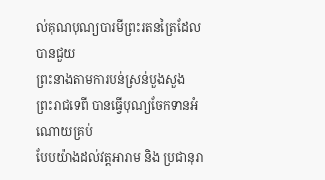ល់គុណបុណ្យបារមីព្រះរតនត្រៃដែលបានជួយ
ព្រះនាងតាមការបន់ស្រន់បួងសួង ព្រះរាជទេពី បានធ្វើបុណ្យចែកទានអំណោយគ្រប់
បែបយ៉ាងដល់វត្តអារាម និង ប្រជានុរា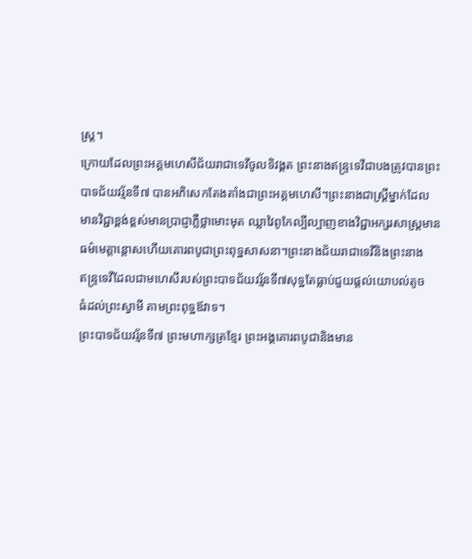ស្រ្ត។
ក្រោយដែលព្រះអគ្គមហេសីជ័យរាជាទេវីចូលទិវង្គត ព្រះនាងឥន្រ្ទទេវីជាបងត្រូវបានព្រះ
បាទជ័យវរ្ម័នទី៧ បានអភិសេកតែងតាំងជាព្រះអគ្គមហេសី។ព្រះនាងជាស្រ្តីម្នាក់ដែល
មានវិជ្ជាខ្ពង់ខ្ពស់មានបា្រជ្ញាភ្លឺថ្លាមោះមុត ឈ្លាវៃពូកែល្បីល្បាញខាងវិជ្ជាអក្សរសាស្រ្តមាន
ធម៌មេត្តាន្តោសហើយគោរពបូជាព្រះពុទ្ឋសាសនា។ព្រះនាងជ័យរាជាទេវីនិងព្រះនាង
ឥន្រ្ទទេវីដែលជាមហេសីរបស់ព្រះបាទជ័យវរ្ម័នទី៧សុទ្ឋតែធ្លាប់ជួយផ្តល់យោបល់តូច
ធំដល់ព្រះស្វាមី តាមព្រះពុទ្ឋឪវាទ។
ព្រះបាទជ័យវរ្ម័នទី៧ ព្រះមហាក្សត្រខ្មែរ ព្រះអង្គគោរពបូជានិងមាន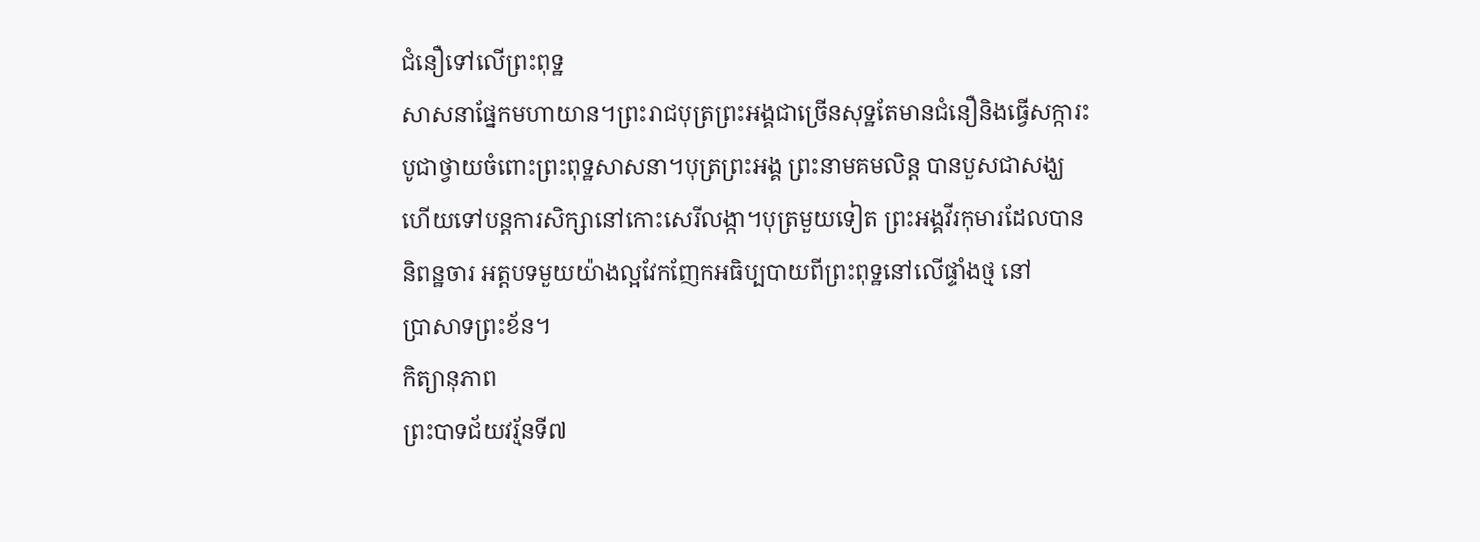ជំនឿទៅលើព្រះពុទ្ឋ
សាសនាផ្នែកមហាយាន។ព្រះរាជបុត្រព្រះអង្គជាច្រើនសុទ្ឋតែមានជំនឿនិងធ្វើសក្ការះ
បូជាថ្វាយចំពោះព្រះពុទ្ឋសាសនា។បុត្រព្រះអង្គ ព្រះនាមគមលិន្ត បានបួសជាសង្ឃ
ហើយទៅបន្តការសិក្សានៅកោះសេរីលង្កា។បុត្រមួយទៀត ព្រះអង្គវីរកុមារដែលបាន
និពន្ឋចារ អត្តបទមួយយ៉ាងល្អវែកញែកអធិប្បបាយពីព្រះពុទ្ឋនៅលើផ្ទាំងថ្ម នៅ
ប្រាសាទព្រះខ័ន។
កិត្យានុភាព
ព្រះបាទជ័យវរ្ម័នទី៧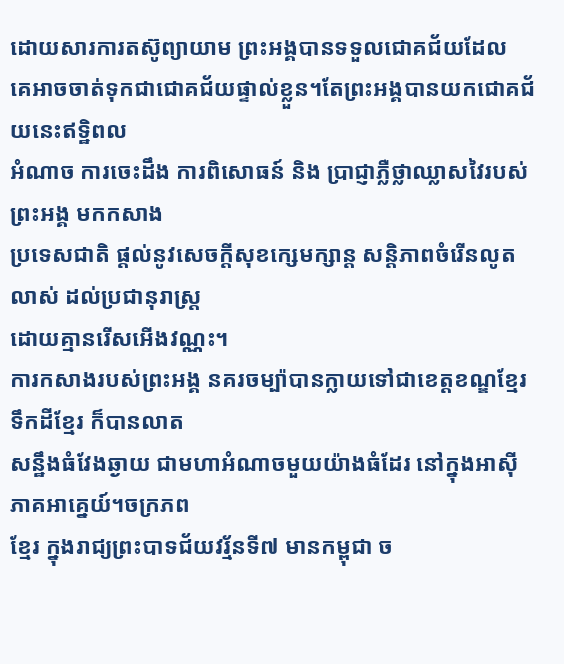ដោយសារការតស៊ូព្យាយាម ព្រះអង្គបានទទួលជោគជ័យដែល
គេអាចចាត់ទុកជាជោគជ័យផ្ទាល់ខ្លួន។តែព្រះអង្គបានយកជោគជ័យនេះឥទ្ឋិពល
អំណាច ការចេះដឹង ការពិសោធន៍ និង ប្រាជ្ញាភ្លឺថ្លាឈ្លាសវៃរបស់ព្រះអង្គ មកកសាង
ប្រទេសជាតិ ផ្តល់នូវសេចក្តីសុខកេ្សមក្សាន្ត សន្តិភាពចំរើនលូតលាស់ ដល់ប្រជានុរាស្រ្ត
ដោយគ្មានរើសអើងវណ្ណះ។
ការកសាងរបស់ព្រះអង្គ នគរចម្ប៉ាបានក្លាយទៅជាខេត្តខណ្ឌខ្មែរ ទឹកដីខ្មែរ ក៏បានលាត
សន្ឋឹងធំវែងឆ្ងាយ ជាមហាអំណាចមួយយ៉ាងធំដែរ នៅក្នុងអាស៊ីភាគអាគ្នេយ៍។ចក្រភព
ខែ្មរ ក្នុងរាជ្យព្រះបាទជ័យវរ្ម័នទី៧ មានកម្ពុជា ច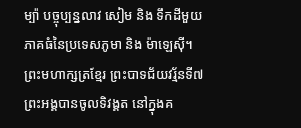ម្ប៉ា បច្ចុប្បន្នលាវ សៀម និង ទឹកដីមួយ
ភាគធំនៃប្រទេសភូមា និង ម៉ាឡេស៊ី។
ព្រះមហាក្សត្រខ្មែរ ព្រះបាទជ័យវរ្ម័នទី៧ព្រះអង្គបានចូលទិវង្គត នៅក្នុងគ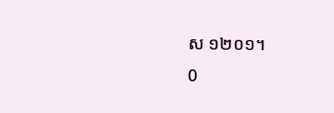ស ១២០១។
0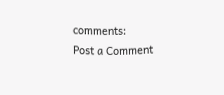comments:
Post a Comment